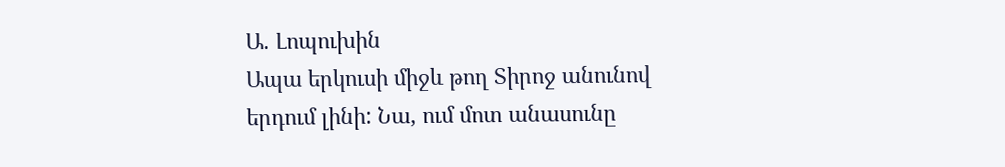Ա. Լոպուխին
Ապա երկուսի միջև թող Տիրոջ անունով երդում լինի: Նա, ում մոտ անասունը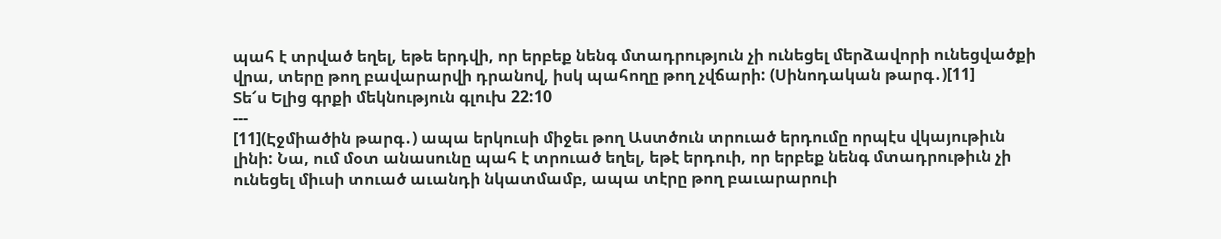պահ է տրված եղել, եթե երդվի, որ երբեք նենգ մտադրություն չի ունեցել մերձավորի ունեցվածքի վրա, տերը թող բավարարվի դրանով, իսկ պահողը թող չվճարի: (Սինոդական թարգ․)[11]
Տե՜ս Ելից գրքի մեկնություն գլուխ 22:10
---
[11](Էջմիածին թարգ․) ապա երկուսի միջեւ թող Աստծուն տրուած երդումը որպէս վկայութիւն լինի: Նա, ում մօտ անասունը պահ է տրուած եղել, եթէ երդուի, որ երբեք նենգ մտադրութիւն չի ունեցել միւսի տուած աւանդի նկատմամբ, ապա տէրը թող բաւարարուի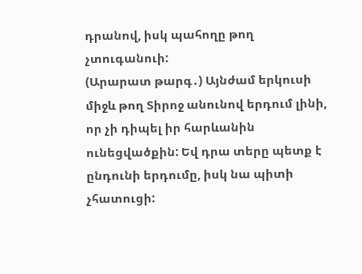դրանով, իսկ պահողը թող չտուգանուի:
(Արարատ թարգ․) Այնժամ երկուսի միջև թող Տիրոջ անունով երդում լինի, որ չի դիպել իր հարևանին ունեցվածքին: Եվ դրա տերը պետք է ընդունի երդումը, իսկ նա պիտի չհատուցի: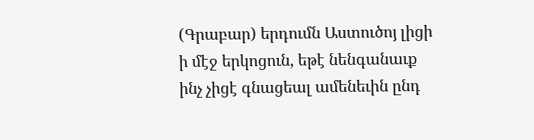(Գրաբար) երդումն Աստուծոյ լիցի ի մէջ երկոցուն, եթէ նենգանաւք ինչ չիցէ գնացեալ ամենեւին ընդ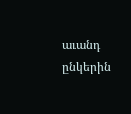աւանդ ընկերին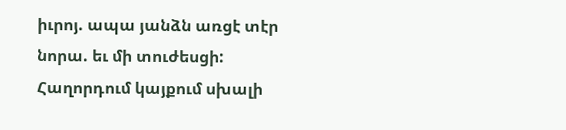իւրոյ. ապա յանձն առցէ տէր նորա. եւ մի տուժեսցի:
Հաղորդում կայքում սխալի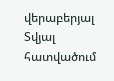վերաբերյալ
Տվյալ հատվածում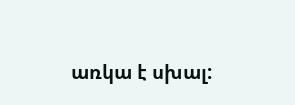առկա է սխալ: